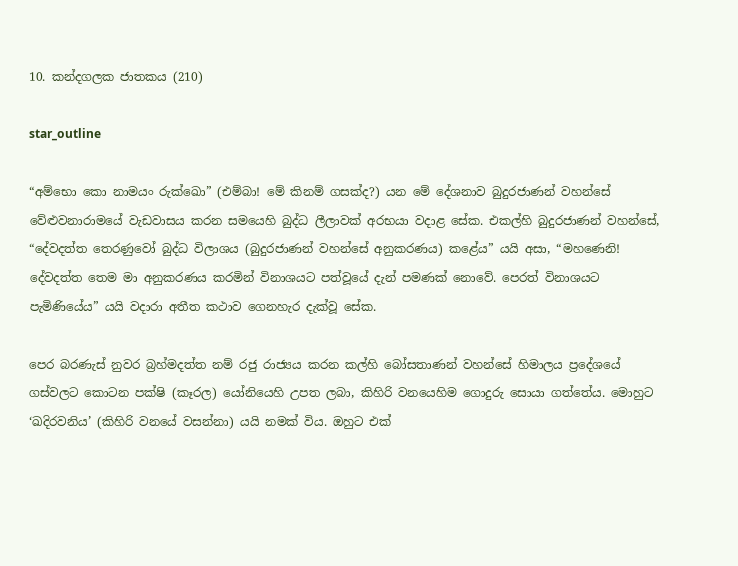10. කන්දගලක ජාතකය (210)

star_outline

“අම්භො කො නාමයං රුක්ඛො” (එම්බා! මේ කිනම් ගසක්ද?) යන මේ දේශනාව බුදුරජාණන් වහන්සේ වේළුවනාරාමයේ වැඩවාසය කරන සමයෙහි බුද්ධ ලීලාවක් අරභයා වදාළ සේක. එකල්හි බුදුරජාණන් වහන්සේ, “දේවදත්ත තෙරණුවෝ බුද්ධ විලාශය (බුදුරජාණන් වහන්සේ අනුකරණය) කළේය” යයි අසා, “මහණෙනි! දේවදත්ත තෙම මා අනුකරණය කරමින් විනාශයට පත්වූයේ දැන් පමණක් නොවේ. පෙරත් විනාශයට පැමිණියේය” යයි වදාරා අතීත කථාව ගෙනහැර දැක්වූ සේක.

පෙර බරණැස් නුවර බ්‍රහ්මදත්ත නම් රජු රාජ්‍යය කරන කල්හි බෝසතාණන් වහන්සේ හිමාලය ප්‍රදේශයේ ගස්වලට කොටන පක්ෂි (කෑරල) යෝනියෙහි උපත ලබා, කිහිරි වනයෙහිම ගොදුරු සොයා ගත්තේය. මොහුට ‘ඛදිරවනිය’ (කිහිරි වනයේ වසන්නා) යයි නමක් විය. ඔහුට එක්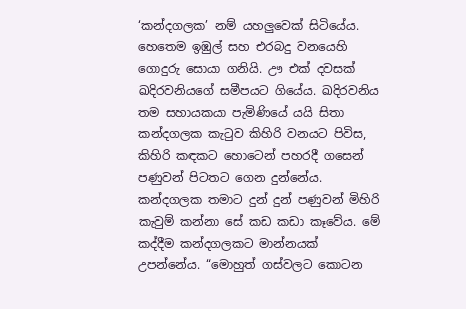‘කන්දගලක’ නම් යහලුවෙක් සිටියේය. හෙතෙම ඉඹුල් සහ එරබදු වනයෙහි ගොදුරු සොයා ගනියි. ඌ එක් දවසක් ඛදිරවනියගේ සමීපයට ගියේය. ඛදිරවනිය තම සහායකයා පැමිණියේ යයි සිතා කන්දගලක කැටුව කිහිරි වනයට පිවිස, කිහිරි කඳකට හොටෙන් පහරදී ගසෙන් පණුවන් පිටතට ගෙන දුන්නේය. කන්දගලක තමාට දුන් දුන් පණුවන් මිහිරි කැවුම් කන්නා සේ කඩ කඩා කෑවේය. මේ කද්දීම කන්දගලකට මාන්නයක් උපන්නේය. “මොහුත් ගස්වලට කොටන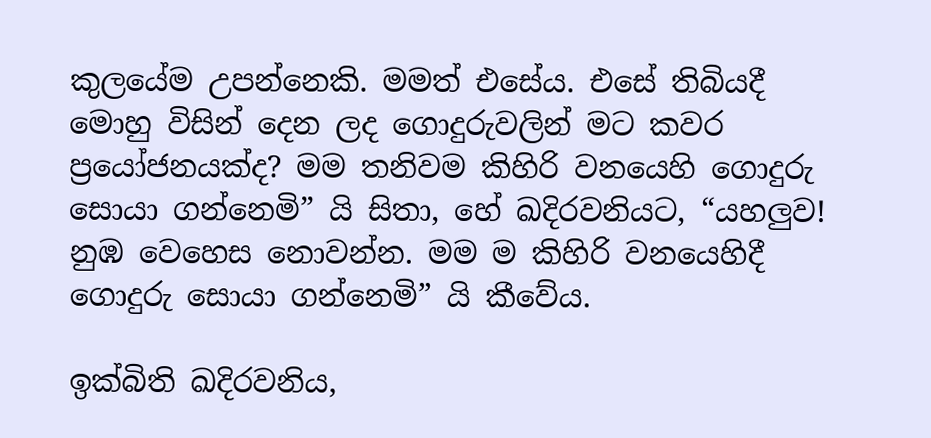කුලයේම උපන්නෙකි. මමත් එසේය. එසේ තිබියදී මොහු විසින් දෙන ලද ගොදුරුවලින් මට කවර ප්‍රයෝජනයක්ද? මම තනිවම කිහිරි වනයෙහි ගොදුරු සොයා ගන්නෙමි” යි සිතා, හේ ඛදිරවනියට, “යහලුව! නුඹ වෙහෙස නොවන්න. මම ම කිහිරි වනයෙහිදී ගොදුරු සොයා ගන්නෙමි” යි කීවේය.

ඉක්බිති ඛදිරවනිය,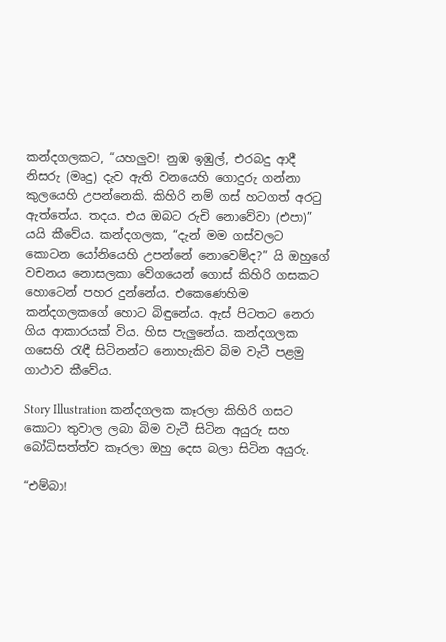කන්දගලකට, “යහලුව! නුඹ ඉඹුල්, එරබදු ආදී නිසරු (මෘදු) දැව ඇති වනයෙහි ගොදුරු ගන්නා කුලයෙහි උපන්නෙකි. කිහිරි නම් ගස් හටගත් අරටු ඇත්තේය. තදය. එය ඔබට රුචි නොවේවා (එපා)” යයි කීවේය. කන්දගලක, “දැන් මම ගස්වලට කොටන යෝනියෙහි උපන්නේ නොවෙම්ද?” යි ඔහුගේ වචනය නොසලකා වේගයෙන් ගොස් කිහිරි ගසකට හොටෙන් පහර දුන්නේය. එකෙණෙහිම කන්දගලකගේ හොට බිඳුනේය. ඇස් පිටතට නෙරා ගිය ආකාරයක් විය. හිස පැලුනේය. කන්දගලක ගසෙහි රැඳී සිටිනන්ට නොහැකිව බිම වැටී පළමු ගාථාව කීවේය.

Story Illustration කන්දගලක කෑරලා කිහිරි ගසට කොටා තුවාල ලබා බිම වැටී සිටින අයුරු සහ බෝධිසත්ත්ව කෑරලා ඔහු දෙස බලා සිටින අයුරු.

“එම්බා!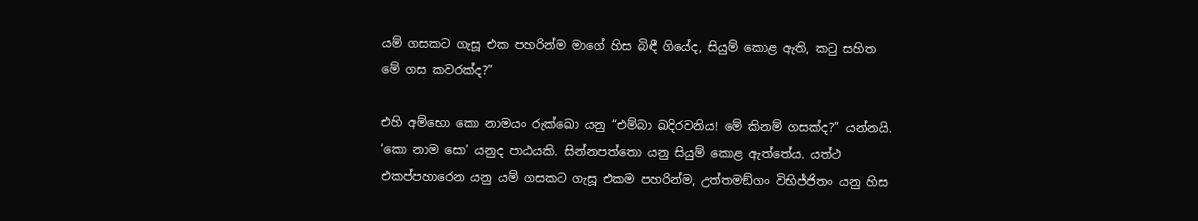යම් ගසකට ගැසූ එක පහරින්ම මාගේ හිස බිඳී ගියේද, සියුම් කොළ ඇති, කටු සහිත මේ ගස කවරක්ද?”

එහි අම්භො කො නාමයං රුක්ඛො යනු “එම්බා ඛදිරවනිය! මේ කිනම් ගසක්ද?” යන්නයි. ‘කො නාම සො’ යනුද පාඨයකි. සින්නපත්තො යනු සියුම් කොළ ඇත්තේය. යත්ථ එකප්පහාරෙන යනු යම් ගසකට ගැසූ එකම පහරින්ම, උත්තමඞ්ගං විභිජ්ජිතං යනු හිස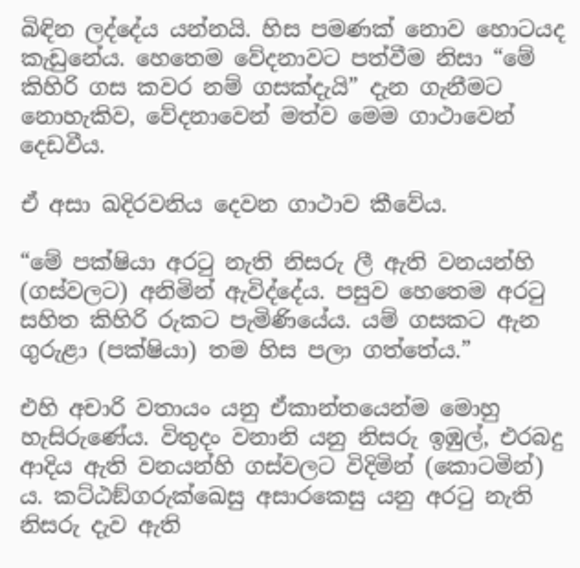බිඳින ලද්දේය යන්නයි. හිස පමණක් නොව හොටයද කැඩුනේය. හෙතෙම වේදනාවට පත්වීම නිසා “මේ කිහිරි ගස කවර නම් ගසක්දැයි” දැන ගැනීමට නොහැකිව, වේදනාවෙන් මත්ව මෙම ගාථාවෙන් දෙඩවීය.

ඒ අසා ඛදිරවනිය දෙවන ගාථාව කීවේය.

“මේ පක්ෂියා අරටු නැති නිසරු ලී ඇති වනයන්හි (ගස්වලට) අනිමින් ඇවිද්දේය. පසුව හෙතෙම අරටු සහිත කිහිරි රුකට පැමිණියේය. යම් ගසකට ඇන ගුරුළා (පක්ෂියා) තම හිස පලා ගත්තේය.”

එහි අචාරි වතායං යනු ඒකාන්තයෙන්ම මොහු හැසිරුණේය. විතුදං වනානි යනු නිසරු ඉඹුල්, එරබදු ආදිය ඇති වනයන්හි ගස්වලට විදිමින් (කොටමින්) ය. කට්ඨඞ්ගරුක්ඛෙසු අසාරකෙසු යනු අරටු නැති නිසරු දැව ඇති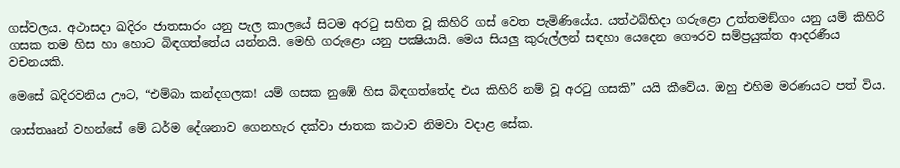ගස්වලය. අථාසදා ඛදිරං ජාතසාරං යනු පැල කාලයේ සිටම අරටු සහිත වූ කිහිරි ගස් වෙත පැමිණියේය. යත්ථබ්භිදා ගරුළො උත්තමඞ්ගං යනු යම් කිහිරි ගසක තම හිස හා හොට බිඳගත්තේය යන්නයි. මෙහි ගරුළො යනු පක්‍ෂියායි. මෙය සියලු කුරුල්ලන් සඳහා යෙදෙන ගෞරව සම්ප්‍රයුක්ත ආදරණීය වචනයකි.

මෙසේ ඛදිරවනිය ඌට, “එම්බා කන්දගලක! යම් ගසක නුඹේ හිස බිඳගත්තේද එය කිහිරි නම් වූ අරටු ගසකි” යයි කීවේය. ඔහු එහිම මරණයට පත් විය.

ශාස්තෲන් වහන්සේ මේ ධර්ම දේශනාව ගෙනහැර දක්වා ජාතක කථාව නිමවා වදාළ සේක.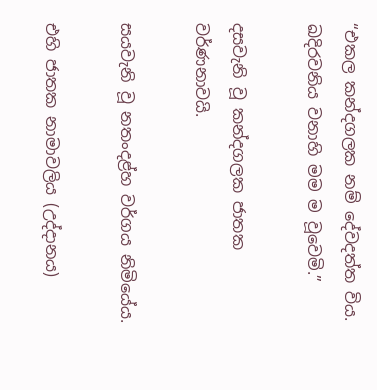“එකල කන්දගලක නම් දේවදත්ත විය. ඛදිරවනිය වනාහි මම ම වූවෙමි.”

දසවැනි වූ කන්දගලක ජාතක වර්ණනාවයි.

සයවැනි වූ නතංදළ්හ වර්ගය නිමියේය.

එහි ජාතක නාමාවලිය (උද්දානය)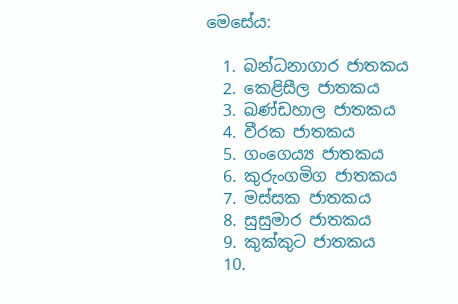මෙසේය:

  1. බන්ධනාගාර ජාතකය
  2. කෙළිසීල ජාතකය
  3. ඛණ්ඩහාල ජාතකය
  4. වීරක ජාතකය
  5. ගංගෙය්‍ය ජාතකය
  6. කුරුංගමිග ජාතකය
  7. මස්සක ජාතකය
  8. සුසුමාර ජාතකය
  9. කුක්කුට ජාතකය
  10.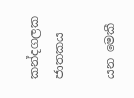කන්දගලක ජාතකය

යන මෙකී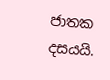ජාතක දසයයි.